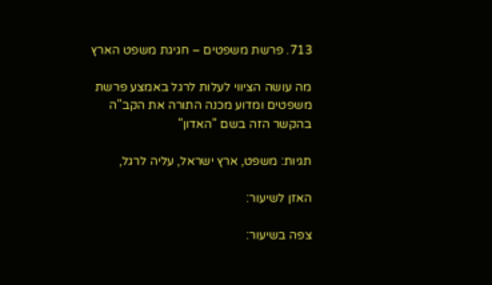713. פרשת משפטים – חגיגת משפט הארץ

מה עושה הציווי לעלות לרגל באמצע פרשת משפטים ומדוע מכנה התורה את הקב"ה בהקשר הזה בשם "האדון"

תגיות: משפט, ארץ ישראל, עליה לרגל,

האזן לשיעור:

צפה בשיעור: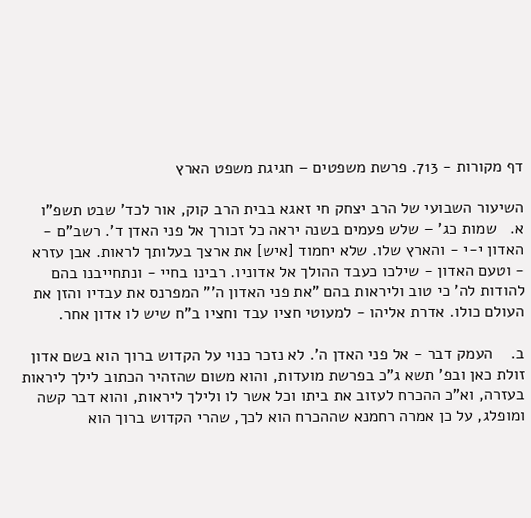דף מקורות - 713. פרשת משפטים – חגיגת משפט הארץ

השיעור השבועי של הרב יצחק חי זאגא בבית הרב קוק, אור לכד' שבט תשפ"ו
א.   שמות כג' – שלש פעמים בשנה יראה כל זכורך אל פני האדן ד'. רשב"ם - האדון י-י - והארץ שלו. שלא יחמוד [איש] את ארצך בעלותך לראות. אבן עזרא - וטעם האדון - שילכו כעבד ההולך אל אדוניו. רבינו בחיי - ונתחייבנו בהם להודות לה' כי טוב וליראות בהם "את פני האדון ה'" המפרנס את עבדיו והזן את העולם כולו. אדרת אליהו - למעוטי חציו עבד וחציו ב"ח שיש לו אדון אחר.

ב.    העמק דבר - אל פני האדן ה'. לא נזכר כנוי על הקדוש ברוך הוא בשם אדון זולת כאן ובפ' תשא ג"כ בפרשת מועדות, והוא משום שהזהיר הכתוב לילך ליראות בעזרה, וא"כ ההכרח לעזוב את ביתו וכל אשר לו ולילך ליראות, והוא דבר קשה ומופלג, על כן אמרה רחמנא שההכרח הוא לכך, שהרי הקדוש ברוך הוא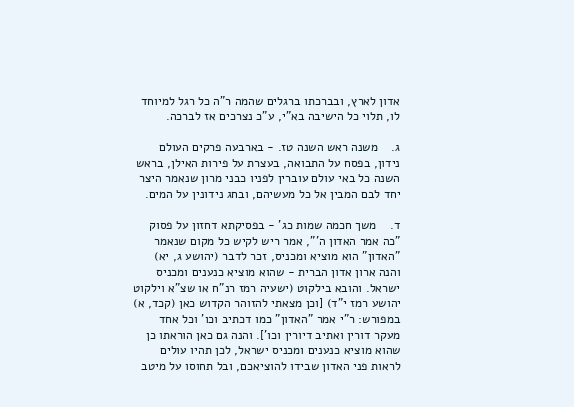אדון לארץ, ובברכתו ברגלים שהמה ר"ה כל רגל למיוחד לו, תלוי כל הישיבה בא"י, ע"כ נצרכים אז לברכה.

ג.    משנה ראש השנה טז. - בארבעה פרקים העולם נידון, בפסח על התבואה, בעצרת על פירות האילן, בראש השנה כל באי עולם עוברין לפניו כבני מרון שנאמר היצר יחד לבם המבין אל כל מעשיהם, ובחג נידונין על המים.

ד.    משך חכמה שמות כג' - בפסיקתא דחזון על פסוק "כה אמר האדון ה'", אמר ריש לקיש כל מקום שנאמר "האדון" הוא מוציא ומכניס, זכר לדבר (יהושע ג, יא) והנה ארון אדון הברית - שהוא מוציא כנענים ומכניס ישראל. והובא בילקוט (ישעיה רמז רנ"ח או שצ"א וילקוט יהושע רמז י"ד) [וכן מצאתי להזוהר הקדוש כאן (קכד, א) במפורש: ר"י אמר "האדון" כמו דכתיב וכו' וכל אחד מעקר דורין ואתיב דיורין וכו']. והנה גם כאן הוראתו כן שהוא מוציא כנענים ומכניס ישראל, לכן תהיו עולים לראות פני האדון שבידו להוציאכם, ובל תחוסו על מיטב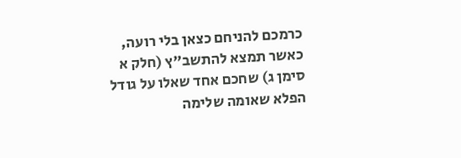כרמכם להניחם כצאן בלי רועה, כאשר תמצא להתשב"ץ (חלק א סימן ג) שחכם אחד שאלו על גודל הפלא שאומה שלימה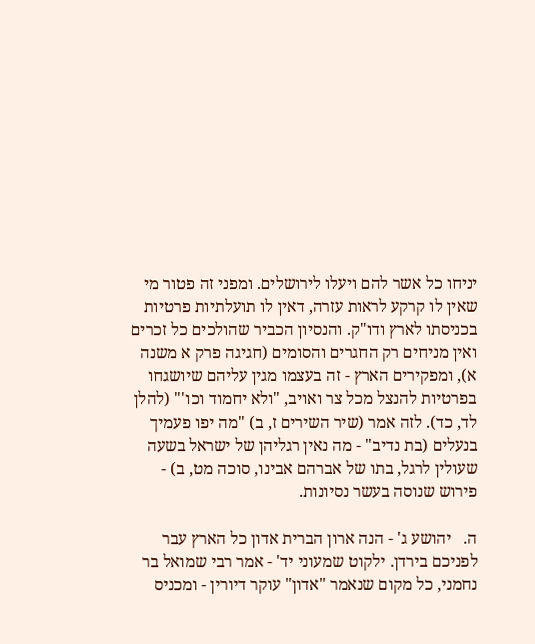יניחו כל אשר להם ויעלו לירושלים. ומפני זה פטור מי שאין לו קרקע לראות עזרה, דאין לו תועלתיות פרטיות בכניסתו לארץ ודו"ק. והנסיון הכביר שהולכים כל זכרים ואין מניחים רק החגרים והסומים (חגיגה פרק א משנה א), ומפקירים הארץ - זה בעצמו מגין עליהם שיושגחו בפרטיות להנצל מכל צר ואויב, "ולא יחמוד וכו'" (להלן לד, כד). לזה אמר (שיר השירים ז, ב) "מה יפו פעמיך בנעלים (בת נדיב" - מה נאין רגליהן של ישראל בשעה שעולין לרגל, בתו של אברהם אבינו, סוכה מט, ב) - פירוש שנוסה בעשר נסיונות.

ה.   יהושע ג' - הנה ארון הברית אדון כל הארץ עבר לפניכם בירדן. ילקוט שמעוני יד' - אמר רבי שמואל בר נחמני, כל מקום שנאמר "אדון" עוקר דיורין - ומכניס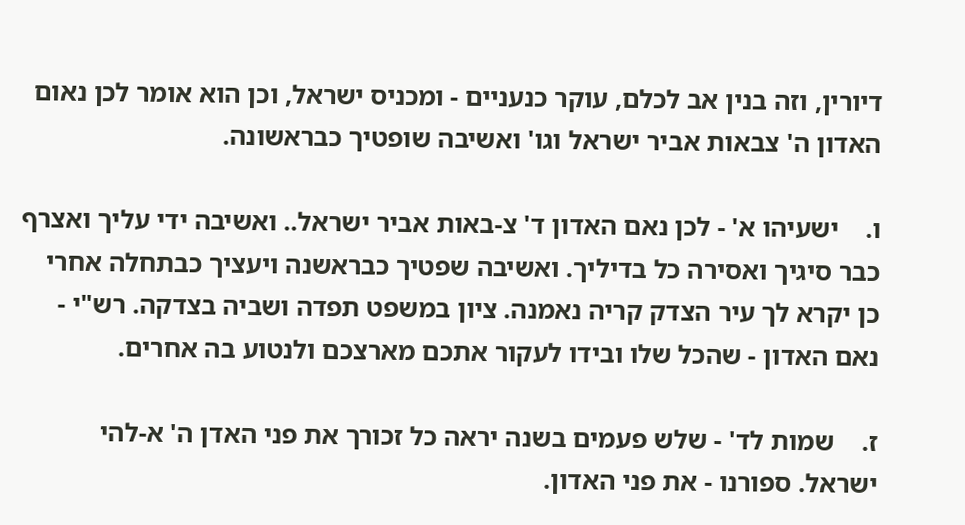דיורין, וזה בנין אב לכלם, עוקר כנעניים - ומכניס ישראל, וכן הוא אומר לכן נאום האדון ה' צבאות אביר ישראל וגו' ואשיבה שופטיך כבראשונה.

ו.    ישעיהו א' - לכן נאם האדון ד' צ-באות אביר ישראל.. ואשיבה ידי עליך ואצרף כבר סיגיך ואסירה כל בדיליך. ואשיבה שפטיך כבראשנה ויעציך כבתחלה אחרי כן יקרא לך עיר הצדק קריה נאמנה. ציון במשפט תפדה ושביה בצדקה. רש"י - נאם האדון - שהכל שלו ובידו לעקור אתכם מארצכם ולנטוע בה אחרים.

ז.    שמות לד' - שלש פעמים בשנה יראה כל זכורך את פני האדן ה' א-להי ישראל. ספורנו - את פני האדון.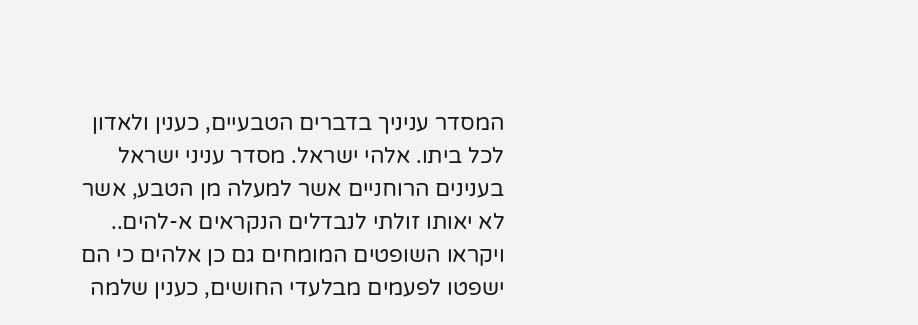המסדר עניניך בדברים הטבעיים, כענין ולאדון לכל ביתו. אלהי ישראל. מסדר עניני ישראל בענינים הרוחניים אשר למעלה מן הטבע, אשר לא יאותו זולתי לנבדלים הנקראים א-להים.. ויקראו השופטים המומחים גם כן אלהים כי הם ישפטו לפעמים מבלעדי החושים, כענין שלמה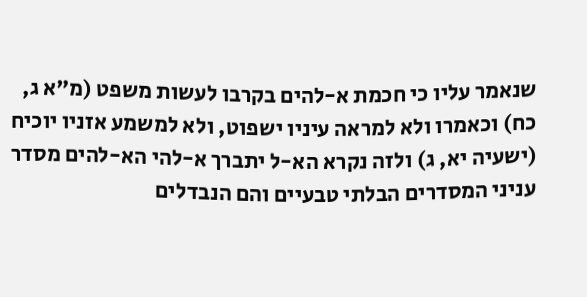שנאמר עליו כי חכמת א-להים בקרבו לעשות משפט (מ"א ג, כח) וכאמרו ולא למראה עיניו ישפוט, ולא למשמע אזניו יוכיח (ישעיה יא, ג) ולזה נקרא הא-ל יתברך א-להי הא-להים מסדר עניני המסדרים הבלתי טבעיים והם הנבדלים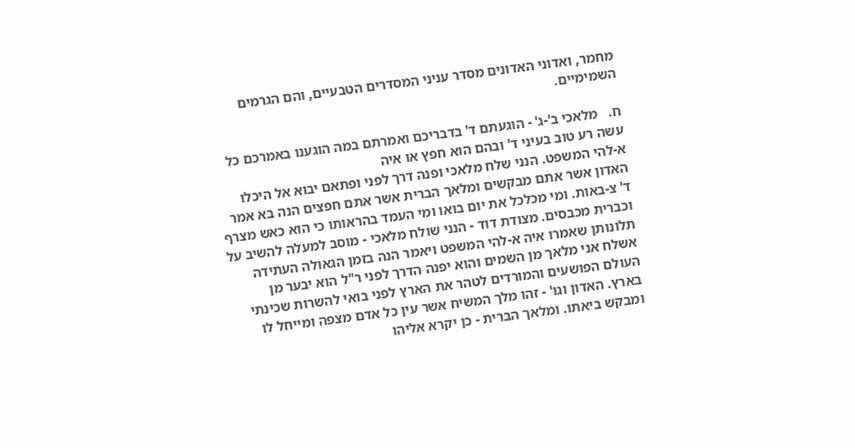מחמר, ואדוני האדונים מסדר עניני המסדרים הטבעיים, והם הגרמים השמימיים.

ח.   מלאכי ב'-ג' - הוגעתם ד' בדבריכם ואמרתם במה הוגענו באמרכם כל עשה רע טוב בעיני ד' ובהם הוא חפץ או איה
א-להי המשפט. הנני שלח מלאכי ופנה דרך לפני ופתאם יבוא אל היכלו האדון אשר אתם מבקשים ומלאך הברית אשר אתם חפצים הנה בא אמר ד' צ-באות. ומי מכלכל את יום בואו ומי העמד בהראותו כי הוא כאש מצרף וכברית מכבסים. מצודת דוד - הנני שולח מלאכי - מוסב למעלה להשיב על תלונותן שאמרו איה א-להי המשפט ויאמר הנה בזמן הגאולה העתידה אשלח אני מלאך מן השמים והוא יפנה הדרך לפני ר"ל הוא יבער מן העולם הפושעים והמורדים לטהר את הארץ לפני בואי להשרות שכינתי בארץ. האדון וגו' - זהו מלך המשיח אשר עין כל אדם מצפה ומייחל לו ומבקש ביאתו. ומלאך הברית - כן יקרא אליהו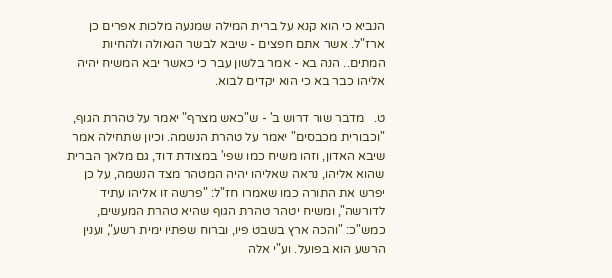הנביא כי הוא קנא על ברית המילה שמנעה מלכות אפרים כן ארז"ל. אשר אתם חפצים - שיבא לבשר הגאולה ולהחיות המתים.. הנה בא - אמר בלשון עבר כי כאשר יבא המשיח יהיה אליהו כבר בא כי הוא יקדים לבוא.

ט.   מדבר שור דרוש ב' - ש"כאש מצרף" יאמר על טהרת הגוף, "וכבורית מכבסים" יאמר על טהרת הנשמה. וכיון שתחילה אמר שיבא האדון, וזהו משיח כמו שפי' במצודת דוד, גם מלאך הברית שהוא אליהו, נראה שאליהו יהיה המטהר מצד הנשמה, על כן יפרש את התורה כמו שאמרו חז"ל: "פרשה זו אליהו עתיד לדורשה", ומשיח יטהר טהרת הגוף שהיא טהרת המעשים, כמש"כ: "והכה ארץ בשבט פיו, וברוח שפתיו ימית רשע", וענין הרשע הוא בפועל. וע"י אלה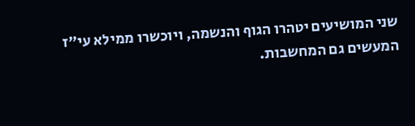שני המושיעים יטהרו הגוף והנשמה, ויוכשרו ממילא עי"ז המעשים גם המחשבות.